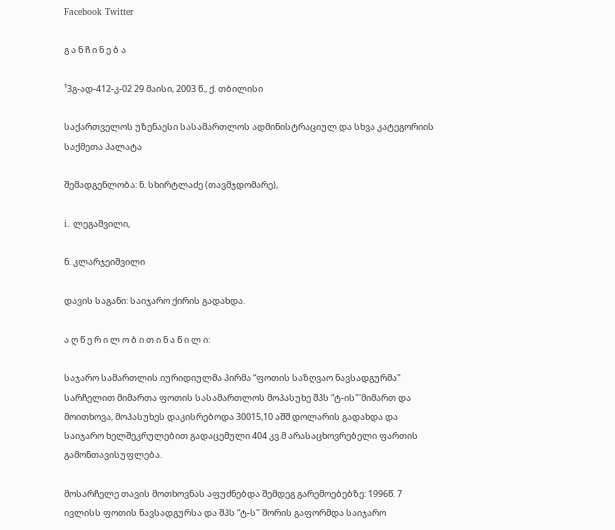Facebook Twitter

გ ა ნ ჩ ი ნ ე ბ ა

¹3გ-ად-412-კ-02 29 მაისი, 2003 წ., ქ. თბილისი

საქართველოს უზენაესი სასამართლოს ადმინისტრაციულ და სხვა კატეგორიის საქმეთა პალატა

შემადგენლობა: ნ. სხირტლაძე (თავმჯდომარე),

i. ლეგაშვილი,

ნ. კლარჯეიშვილი

დავის საგანი: საიჯარო ქირის გადახდა.

ა ღ წ ე რ ი ლ ო ბ ი თ ი ნ ა წ ი ლ ი:

საჯარო სამართლის იურიდიულმა პირმა “ფოთის საზღვაო ნავსადგურმა" სარჩელით მიმართა ფოთის სასამართლოს მოპასუხე შპს “ტ-ის"'მიმართ და მოითხოვა, მოპასუხეს დაკისრებოდა 30015,10 აშშ დოლარის გადახდა და საიჯარო ხელშეკრულებით გადაცემული 404 კვ.მ არასაცხოვრებელი ფართის გამონთავისუფლება.

მოსარჩელე თავის მოთხოვნას აფუძნებდა შემდეგ გარემოებებზე: 1996წ. 7 ივლისს ფოთის ნავსადგურსა და შპს “ტ-ს" შორის გაფორმდა საიჯარო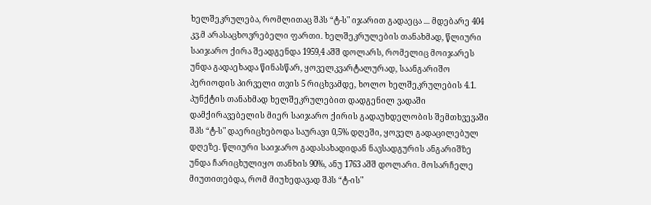ხელშეკრულება, რომლითაც შპს “ტ-ს" იჯარით გადაეცა ... მდებარე 404 კვ.მ არასაცხოვრებელი ფართი. ხელშეკრულების თანახმად, წლიური საიჯარო ქირა შეადგენდა 1959,4 აშშ დოლარს, რომელიც მოიჯარეს უნდა გადაეხადა წინასწარ, ყოველკვარტალურად, საანგარიშო პერიოდის პირველი თვის 5 რიცხვამდე, ხოლო ხელშეკრულების 4.1. პუნქტის თანახმად ხელშეკრულებით დადგენილ ვადაში დამქირავებელის მიერ საიჯარო ქირის გადაუხდელობის შემთხვევაში შპს “ტ-ს" დაერიცხებოდა საურავი 0,5% დღეში, ყოველ გადაცილებულ დღეზე. წლიური საიჯარო გადასახადიდან ნავსადგურის ანგარიშზე უნდა ჩარიცხულიყო თანხის 90%, ანუ 1763 აშშ დოლარი. მოსარჩელე მიუთითებდა, რომ მიუხედავად შპს “ტ-ის"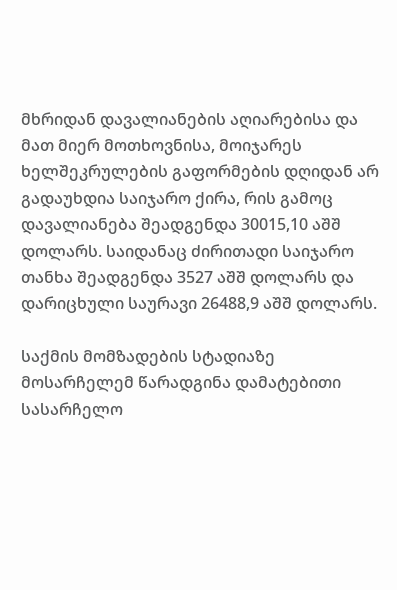მხრიდან დავალიანების აღიარებისა და მათ მიერ მოთხოვნისა, მოიჯარეს ხელშეკრულების გაფორმების დღიდან არ გადაუხდია საიჯარო ქირა, რის გამოც დავალიანება შეადგენდა 30015,10 აშშ დოლარს. საიდანაც ძირითადი საიჯარო თანხა შეადგენდა 3527 აშშ დოლარს და დარიცხული საურავი 26488,9 აშშ დოლარს.

საქმის მომზადების სტადიაზე მოსარჩელემ წარადგინა დამატებითი სასარჩელო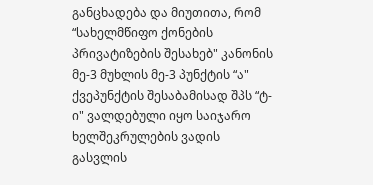განცხადება და მიუთითა, რომ “სახელმწიფო ქონების პრივატიზების შესახებ" კანონის მე-3 მუხლის მე-3 პუნქტის “ა" ქვეპუნქტის შესაბამისად შპს “ტ-ი" ვალდებული იყო საიჯარო ხელშეკრულების ვადის გასვლის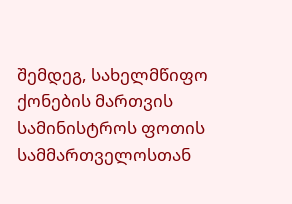შემდეგ, სახელმწიფო ქონების მართვის სამინისტროს ფოთის სამმართველოსთან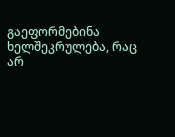გაეფორმებინა ხელშეკრულება, რაც არ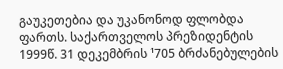გაუკეთებია და უკანონოდ ფლობდა ფართს. საქართველოს პრეზიდენტის 1999წ. 31 დეკემბრის ¹705 ბრძანებულების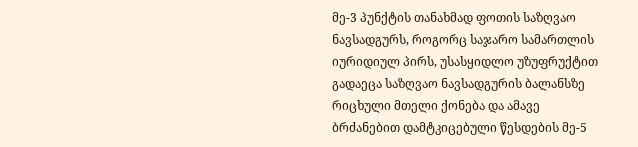მე-3 პუნქტის თანახმად ფოთის საზღვაო ნავსადგურს, როგორც საჯარო სამართლის იურიდიულ პირს, უსასყიდლო უზუფრუქტით გადაეცა საზღვაო ნავსადგურის ბალანსზე რიცხული მთელი ქონება და ამავე ბრძანებით დამტკიცებული წესდების მე-5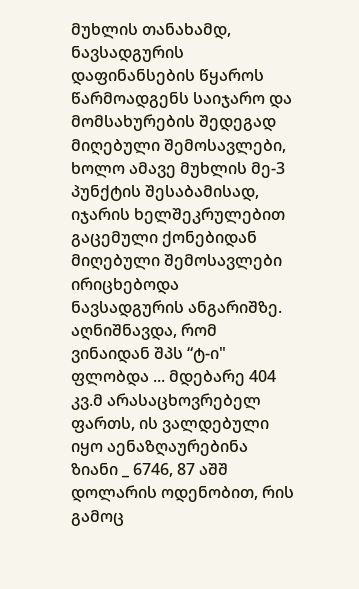მუხლის თანახამდ, ნავსადგურის დაფინანსების წყაროს წარმოადგენს საიჯარო და მომსახურების შედეგად მიღებული შემოსავლები, ხოლო ამავე მუხლის მე-3 პუნქტის შესაბამისად, იჯარის ხელშეკრულებით გაცემული ქონებიდან მიღებული შემოსავლები ირიცხებოდა ნავსადგურის ანგარიშზე. აღნიშნავდა, რომ ვინაიდან შპს “ტ-ი" ფლობდა ... მდებარე 404 კვ.მ არასაცხოვრებელ ფართს, ის ვალდებული იყო აენაზღაურებინა ზიანი _ 6746, 87 აშშ დოლარის ოდენობით, რის გამოც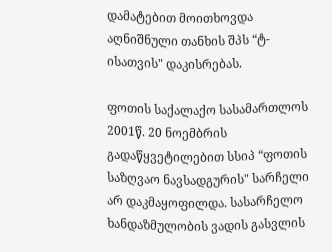დამატებით მოითხოვდა აღნიშნული თანხის შპს “ტ-ისათვის" დაკისრებას.

ფოთის საქალაქო სასამართლოს 2001წ. 20 ნოემბრის გადაწყვეტილებით სსიპ “ფოთის საზღვაო ნავსადგურის" სარჩელი არ დაკმაყოფილდა. სასარჩელო ხანდაზმულობის ვადის გასვლის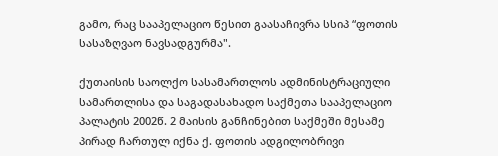გამო, რაც სააპელაციო წესით გაასაჩივრა სსიპ “ფოთის სასაზღვაო ნავსადგურმა".

ქუთაისის საოლქო სასამართლოს ადმინისტრაციული სამართლისა და საგადასახადო საქმეთა სააპელაციო პალატის 2002წ. 2 მაისის განჩინებით საქმეში მესამე პირად ჩართულ იქნა ქ. ფოთის ადგილობრივი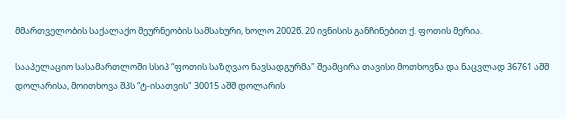მმართველობის საქალაქო მეურნეობის სამსახური, ხოლო 2002წ. 20 ივნისის განჩინებით ქ. ფოთის მერია.

სააპელაციო სასამართლოში სსიპ “ფოთის საზღვაო ნავსადგურმა" შეამცირა თავისი მოთხოვნა და ნაცვლად 36761 აშშ დოლარისა, მოითხოვა შპს “ტ-ისათვის" 30015 აშშ დოლარის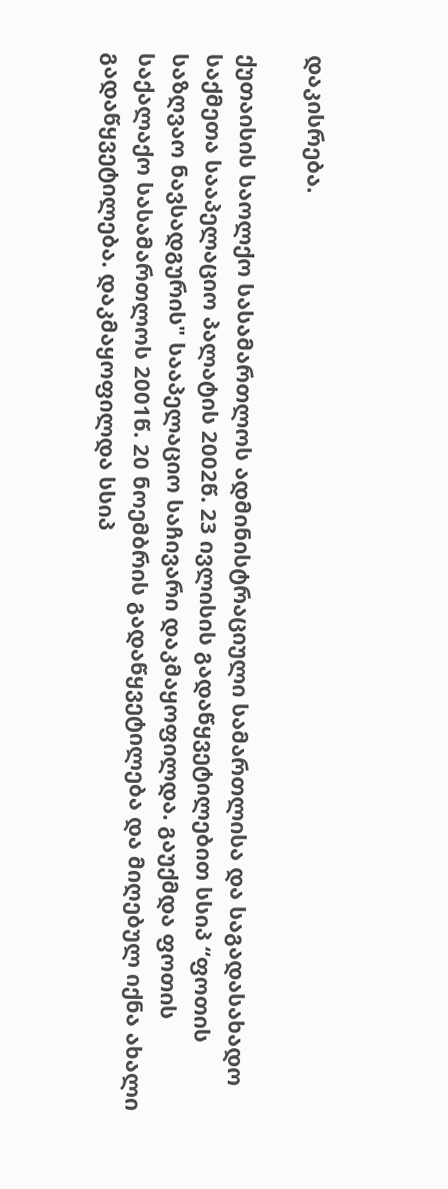დაკისრება.

ქუთაისის საოლქო სასამართლოს ადმინისტრაციული სამართლისა და საგადასახადო საქმეთა სააპელაციო პალატის 2002წ. 23 ივლისის გადაწყვეტილებით სსიპ “ფოთის საზღვაო ნავსადგურის" სააპელაციო საჩივარი დაკმაყოფილდა. გაუქმდა ფოთის საქალაქო სასამართლოს 2001წ. 20 ნოემბრის გადაწყვეტილება და მიღებულ იქნა ახალი გადაწყვეტილება. დაკმაყოფილდა სსიპ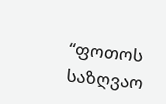“ფოთოს საზღვაო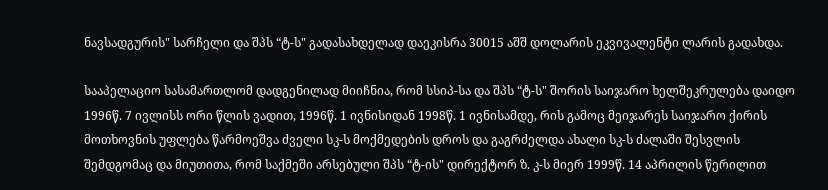ნავსადგურის" სარჩელი და შპს “ტ-ს" გადასახდელად დაეკისრა 30015 აშშ დოლარის ეკვივალენტი ლარის გადახდა.

სააპელაციო სასამართლომ დადგენილად მიიჩნია, რომ სსიპ-სა და შპს “ტ-ს" შორის საიჯარო ხელშეკრულება დაიდო 1996წ. 7 ივლისს ორი წლის ვადით, 1996წ. 1 ივნისიდან 1998წ. 1 ივნისამდე, რის გამოც მეიჯარეს საიჯარო ქირის მოთხოვნის უფლება წარმოეშვა ძველი სკ-ს მოქმედების დროს და გაგრძელდა ახალი სკ-ს ძალაში შესვლის შემდგომაც და მიუთითა, რომ საქმეში არსებული შპს “ტ-ის" დირექტორ ზ. კ-ს მიერ 1999წ. 14 აპრილის წერილით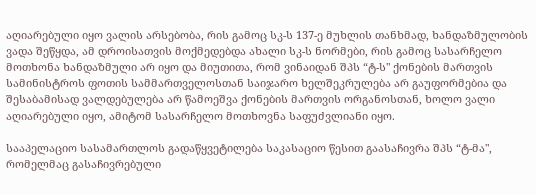აღიარებული იყო ვალის არსებობა, რის გამოც სკ-ს 137-ე მუხლის თანხმად, ხანდაზმულობის ვადა შეწყდა, ამ დროისათვის მოქმედებდა ახალი სკ-ს ნორმები, რის გამოც სასარჩელო მოთხონა ხანდაზმული არ იყო და მიუთითა, რომ ვინაიდან შპს “ტ-ს" ქონების მართვის სამინისტროს ფოთის სამმართველოსთან საიჯარო ხელშეკრულება არ გაუფორმებია და შესაბამისად ვალდებულება არ წამოეშვა ქონების მართვის ორგანოსთან, ხოლო ვალი აღიარებული იყო, ამიტომ სასარჩელო მოთხოვნა საფუძვლიანი იყო.

სააპელაციო სასამართლოს გადაწყვეტილება საკასაციო წესით გაასაჩივრა შპს “ტ-მა", რომელმაც გასაჩივრებული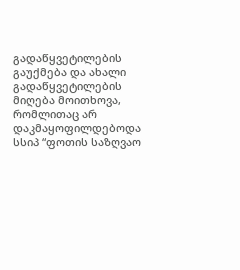გადაწყვეტილების გაუქმება და ახალი გადაწყვეტილების მიღება მოითხოვა, რომლითაც არ დაკმაყოფილდებოდა სსიპ “ფოთის საზღვაო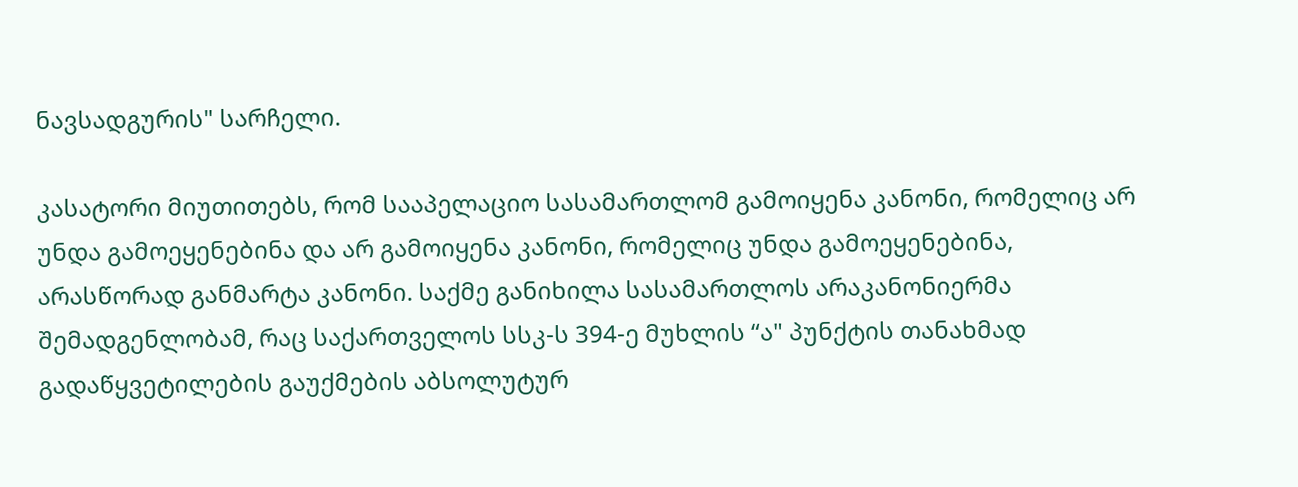ნავსადგურის" სარჩელი.

კასატორი მიუთითებს, რომ სააპელაციო სასამართლომ გამოიყენა კანონი, რომელიც არ უნდა გამოეყენებინა და არ გამოიყენა კანონი, რომელიც უნდა გამოეყენებინა, არასწორად განმარტა კანონი. საქმე განიხილა სასამართლოს არაკანონიერმა შემადგენლობამ, რაც საქართველოს სსკ-ს 394-ე მუხლის “ა" პუნქტის თანახმად გადაწყვეტილების გაუქმების აბსოლუტურ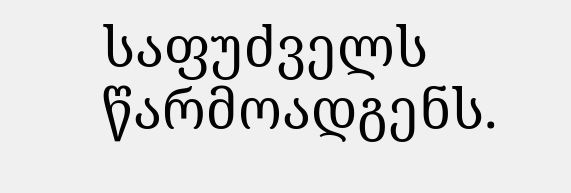საფუძველს წარმოადგენს.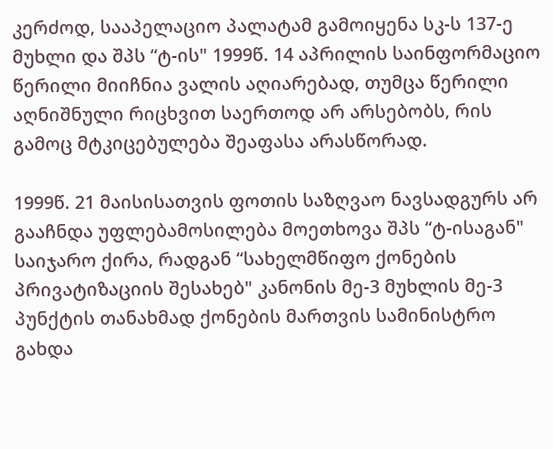კერძოდ, სააპელაციო პალატამ გამოიყენა სკ-ს 137-ე მუხლი და შპს “ტ-ის" 1999წ. 14 აპრილის საინფორმაციო წერილი მიიჩნია ვალის აღიარებად, თუმცა წერილი აღნიშნული რიცხვით საერთოდ არ არსებობს, რის გამოც მტკიცებულება შეაფასა არასწორად.

1999წ. 21 მაისისათვის ფოთის საზღვაო ნავსადგურს არ გააჩნდა უფლებამოსილება მოეთხოვა შპს “ტ-ისაგან" საიჯარო ქირა, რადგან “სახელმწიფო ქონების პრივატიზაციის შესახებ" კანონის მე-3 მუხლის მე-3 პუნქტის თანახმად ქონების მართვის სამინისტრო გახდა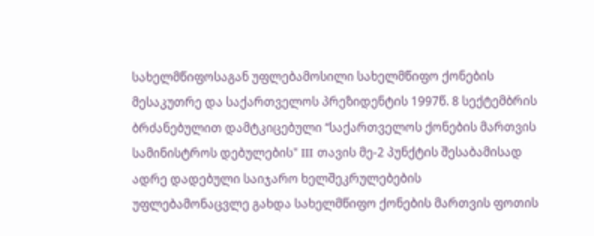სახელმწიფოსაგან უფლებამოსილი სახელმწიფო ქონების მესაკუთრე და საქართველოს პრეზიდენტის 1997წ. 8 სექტემბრის ბრძანებულით დამტკიცებული “საქართველოს ქონების მართვის სამინისტროს დებულების" III თავის მე-2 პუნქტის შესაბამისად ადრე დადებული საიჯარო ხელშეკრულებების უფლებამონაცვლე გახდა სახელმწიფო ქონების მართვის ფოთის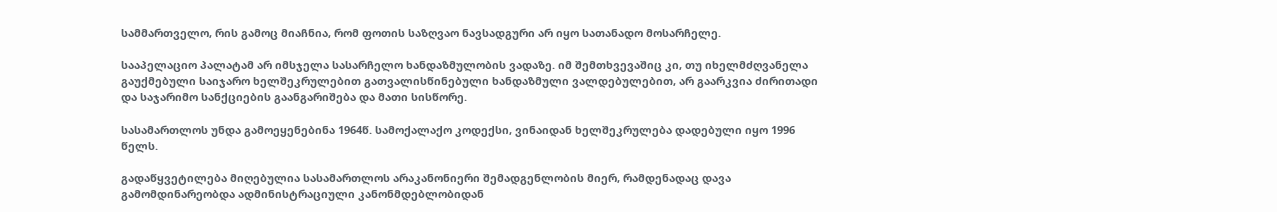სამმართველო, რის გამოც მიაჩნია, რომ ფოთის საზღვაო ნავსადგური არ იყო სათანადო მოსარჩელე.

სააპელაციო პალატამ არ იმსჯელა სასარჩელო ხანდაზმულობის ვადაზე. იმ შემთხვევაშიც კი, თუ იხელმძღვანელა გაუქმებული საიჯარო ხელშეკრულებით გათვალისწინებული ხანდაზმული ვალდებულებით, არ გაარკვია ძირითადი და საჯარიმო სანქციების გაანგარიშება და მათი სისწორე.

სასამართლოს უნდა გამოეყენებინა 1964წ. სამოქალაქო კოდექსი, ვინაიდან ხელშეკრულება დადებული იყო 1996 წელს.

გადაწყვეტილება მიღებულია სასამართლოს არაკანონიერი შემადგენლობის მიერ, რამდენადაც დავა გამომდინარეობდა ადმინისტრაციული კანონმდებლობიდან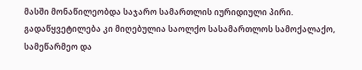მასში მონაწილეობდა საჯარო სამართლის იურიდიული პირი. გადაწყვეტილება კი მიღებულია საოლქო სასამართლოს სამოქალაქო, სამეწარმეო და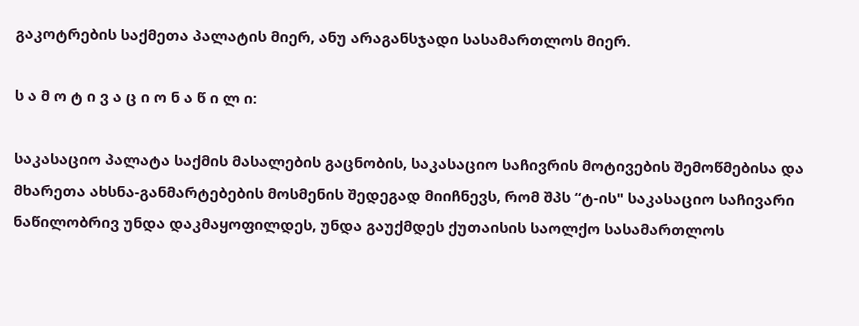გაკოტრების საქმეთა პალატის მიერ, ანუ არაგანსჯადი სასამართლოს მიერ.

ს ა მ ო ტ ი ვ ა ც ი ო ნ ა წ ი ლ ი:

საკასაციო პალატა საქმის მასალების გაცნობის, საკასაციო საჩივრის მოტივების შემოწმებისა და მხარეთა ახსნა-განმარტებების მოსმენის შედეგად მიიჩნევს, რომ შპს “ტ-ის" საკასაციო საჩივარი ნაწილობრივ უნდა დაკმაყოფილდეს, უნდა გაუქმდეს ქუთაისის საოლქო სასამართლოს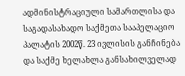ადმინისტრაციული სამართლისა და საგადასახადო საქმეთა სააპელაციო პალატის 2002წ. 23 ივლისის განჩინება და საქმე ხელახლა განსახილველად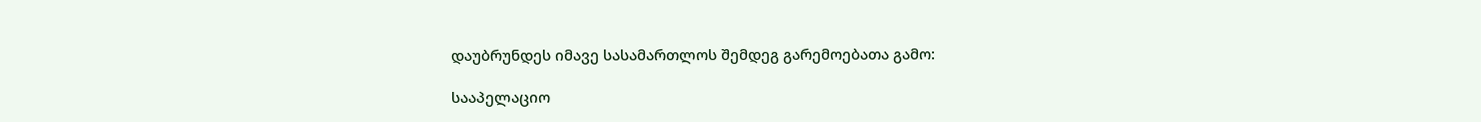დაუბრუნდეს იმავე სასამართლოს შემდეგ გარემოებათა გამო:

სააპელაციო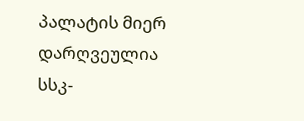პალატის მიერ დარღვეულია სსკ-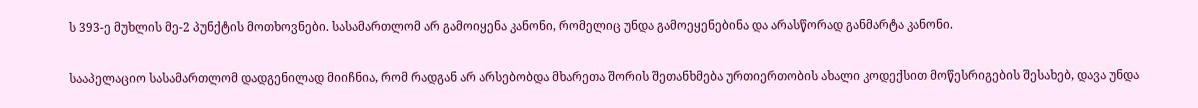ს 393-ე მუხლის მე-2 პუნქტის მოთხოვნები. სასამართლომ არ გამოიყენა კანონი, რომელიც უნდა გამოეყენებინა და არასწორად განმარტა კანონი.

სააპელაციო სასამართლომ დადგენილად მიიჩნია, რომ რადგან არ არსებობდა მხარეთა შორის შეთანხმება ურთიერთობის ახალი კოდექსით მოწესრიგების შესახებ, დავა უნდა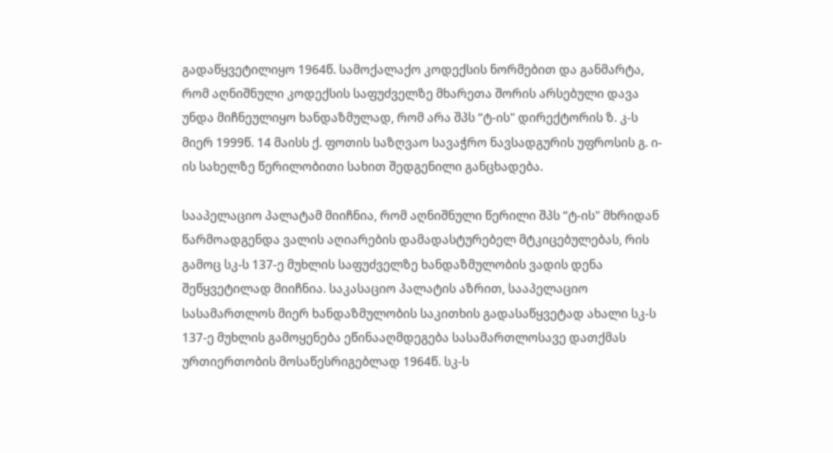გადაწყვეტილიყო 1964წ. სამოქალაქო კოდექსის ნორმებით და განმარტა, რომ აღნიშნული კოდექსის საფუძველზე მხარეთა შორის არსებული დავა უნდა მიჩნეულიყო ხანდაზმულად, რომ არა შპს “ტ-ის" დირექტორის ზ. კ-ს მიერ 1999წ. 14 მაისს ქ. ფოთის საზღვაო სავაჭრო ნავსადგურის უფროსის გ. ი-ის სახელზე წერილობითი სახით შედგენილი განცხადება.

სააპელაციო პალატამ მიიჩნია, რომ აღნიშნული წერილი შპს “ტ-ის" მხრიდან წარმოადგენდა ვალის აღიარების დამადასტურებელ მტკიცებულებას, რის გამოც სკ-ს 137-ე მუხლის საფუძველზე ხანდაზმულობის ვადის დენა შეწყვეტილად მიიჩნია. საკასაციო პალატის აზრით, სააპელაციო სასამართლოს მიერ ხანდაზმულობის საკითხის გადასაწყვეტად ახალი სკ-ს 137-ე მუხლის გამოყენება ეწინააღმდეგება სასამართლოსავე დათქმას ურთიერთობის მოსაწესრიგებლად 1964წ. სკ-ს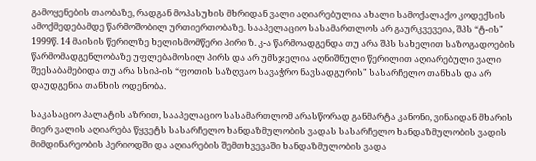გამოყენების თაობაზე, რადგან მოპასუხის მხრიდან ვალი აღიარებულია ახალი სამოქალაქო კოდექსის ამოქმედებამდე წარმოშობილ ურთიერთობაზე. სააპელაციო სასამართლოს არ გაურკვევეია, შპს “ტ-ის" 1999წ. 14 მაისის წერილზე ხელისმომწერი პირი ზ. კ-ა წარმოადგენდა თუ არა შპს სახელით საზოგადოების წარმომადგენლობაზე უფლებამოსილ პირს და არ უმსჯელია აღნიშნული წერილით აღიარებული ვალი შეესაბამებიდა თუ არა სსიპ-ის “ფოთის საზღვაო სავაჭრო ნავსადგურის" სასარჩელო თანხას და არ დაუდგენია თანხის ოდენობა.

საკასაციო პალატის აზრით, სააპელაციო სასამართლომ არასწორად განმარტა კანონი, ვინაიდან მხარის მიერ ვალის აღიარება წყვეტს სასარჩელო ხანდაზმულობის ვადას სასარჩელო ხანდაზმულობის ვადის მიმდინარეობის პერიოდში და აღიარების შემთხვევაში ხანდაზმულობის ვადა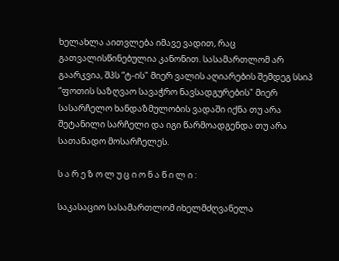ხელახლა აითვლება იმავე ვადით, რაც გათვალისწინებულია კანონით. სასამართლომ არ გაარკვია, შპს “ტ-ის" მიერ ვალის აღიარების შემდეგ სსიპ “ფოთის საზღვაო სავაჭრო ნავსადგურების" მიერ სასარჩელო ხანდაზმულობის ვადაში იქნა თუ არა შეტანილი სარჩელი და იგი წარმოადგენდა თუ არა სათანადო მოსარჩელეს.

ს ა რ ე ზ ო ლ უ ც ი ო ნ ა წ ი ლ ი :

საკასაციო სასამართლომ იხელმძღვანელა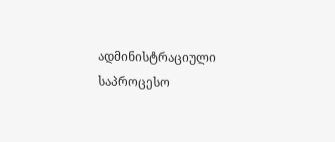ადმინისტრაციული საპროცესო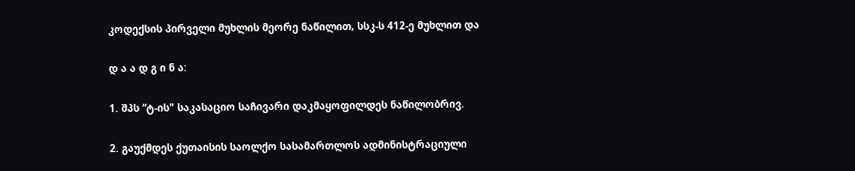კოდექსის პირველი მუხლის მეორე ნაწილით, სსკ-ს 412-ე მუხლით და

დ ა ა დ გ ი ნ ა:

1. შპს “ტ-ის" საკასაციო საჩივარი დაკმაყოფილდეს ნაწილობრივ.

2. გაუქმდეს ქუთაისის საოლქო სასამართლოს ადმინისტრაციული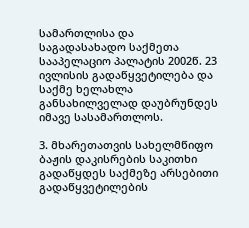სამართლისა და საგადასახადო საქმეთა სააპელაციო პალატის 2002წ. 23 ივლისის გადაწყვეტილება და საქმე ხელახლა განსახილველად დაუბრუნდეს იმავე სასამართლოს.

3. მხარეთათვის სახელმწიფო ბაჟის დაკისრების საკითხი გადაწყდეს საქმეზე არსებითი გადაწყვეტილების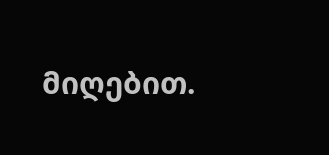მიღებით.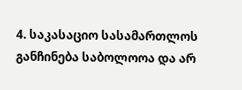4. საკასაციო სასამართლოს განჩინება საბოლოოა და არ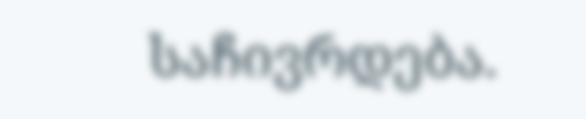საჩივრდება.